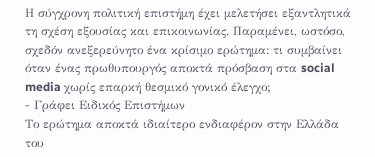Η σύγχρονη πολιτική επιστήμη έχει μελετήσει εξαντλητικά τη σχέση εξουσίας και επικοινωνίας. Παραμένει, ωστόσο, σχεδόν ανεξερεύνητο ένα κρίσιμο ερώτημα: τι συμβαίνει όταν ένας πρωθυπουργός αποκτά πρόσβαση στα social media χωρίς επαρκή θεσμικό γονικό έλεγχο;
- Γράφει Ειδικός Επιστήμων
Το ερώτημα αποκτά ιδιαίτερο ενδιαφέρον στην Ελλάδα του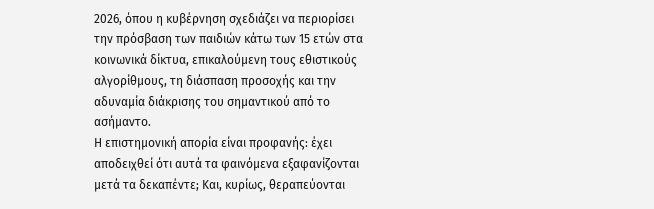2026, όπου η κυβέρνηση σχεδιάζει να περιορίσει την πρόσβαση των παιδιών κάτω των 15 ετών στα κοινωνικά δίκτυα, επικαλούμενη τους εθιστικούς αλγορίθμους, τη διάσπαση προσοχής και την αδυναμία διάκρισης του σημαντικού από το ασήμαντο.
Η επιστημονική απορία είναι προφανής: έχει αποδειχθεί ότι αυτά τα φαινόμενα εξαφανίζονται μετά τα δεκαπέντε; Και, κυρίως, θεραπεύονται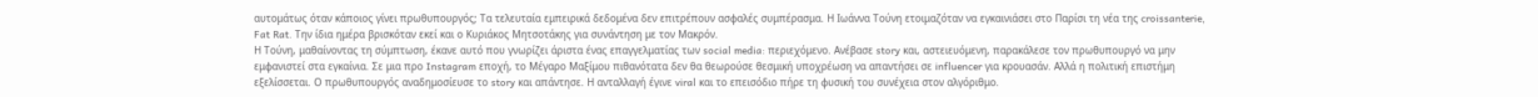αυτομάτως όταν κάποιος γίνει πρωθυπουργός; Τα τελευταία εμπειρικά δεδομένα δεν επιτρέπουν ασφαλές συμπέρασμα. Η Ιωάννα Τούνη ετοιμαζόταν να εγκαινιάσει στο Παρίσι τη νέα της croissanterie, Fat Rat. Την ίδια ημέρα βρισκόταν εκεί και ο Κυριάκος Μητσοτάκης για συνάντηση με τον Μακρόν.
Η Τούνη, μαθαίνοντας τη σύμπτωση, έκανε αυτό που γνωρίζει άριστα ένας επαγγελματίας των social media: περιεχόμενο. Ανέβασε story και, αστειευόμενη, παρακάλεσε τον πρωθυπουργό να μην εμφανιστεί στα εγκαίνια. Σε μια προ Instagram εποχή, το Μέγαρο Μαξίμου πιθανότατα δεν θα θεωρούσε θεσμική υποχρέωση να απαντήσει σε influencer για κρουασάν. Αλλά η πολιτική επιστήμη εξελίσσεται. Ο πρωθυπουργός αναδημοσίευσε το story και απάντησε. Η ανταλλαγή έγινε viral και το επεισόδιο πήρε τη φυσική του συνέχεια στον αλγόριθμο.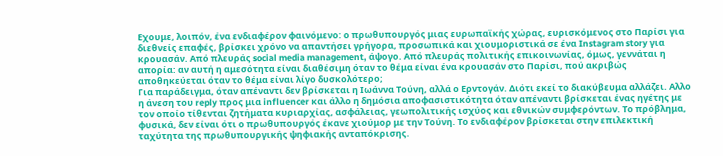Εχουμε, λοιπόν, ένα ενδιαφέρον φαινόμενο: ο πρωθυπουργός μιας ευρωπαϊκής χώρας, ευρισκόμενος στο Παρίσι για διεθνείς επαφές, βρίσκει χρόνο να απαντήσει γρήγορα, προσωπικά και χιουμοριστικά σε ένα Instagram story για κρουασάν. Από πλευράς social media management, άψογο. Από πλευράς πολιτικής επικοινωνίας, όμως, γεννάται η απορία: αν αυτή η αμεσότητα είναι διαθέσιμη όταν το θέμα είναι ένα κρουασάν στο Παρίσι, πού ακριβώς αποθηκεύεται όταν το θέμα είναι λίγο δυσκολότερο;
Για παράδειγμα, όταν απέναντι δεν βρίσκεται η Ιωάννα Τούνη, αλλά ο Ερντογάν. Διότι εκεί το διακύβευμα αλλάζει. Αλλο η άνεση του reply προς μια influencer και άλλο η δημόσια αποφασιστικότητα όταν απέναντι βρίσκεται ένας ηγέτης με τον οποίο τίθενται ζητήματα κυριαρχίας, ασφάλειας, γεωπολιτικής ισχύος και εθνικών συμφερόντων. Το πρόβλημα, φυσικά, δεν είναι ότι ο πρωθυπουργός έκανε χιούμορ με την Τούνη. Το ενδιαφέρον βρίσκεται στην επιλεκτική ταχύτητα της πρωθυπουργικής ψηφιακής ανταπόκρισης.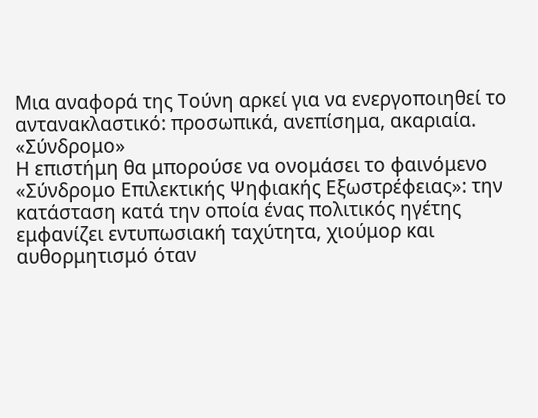Μια αναφορά της Τούνη αρκεί για να ενεργοποιηθεί το αντανακλαστικό: προσωπικά, ανεπίσημα, ακαριαία.
«Σύνδρομο»
Η επιστήμη θα μπορούσε να ονομάσει το φαινόμενο «Σύνδρομο Επιλεκτικής Ψηφιακής Εξωστρέφειας»: την κατάσταση κατά την οποία ένας πολιτικός ηγέτης εμφανίζει εντυπωσιακή ταχύτητα, χιούμορ και αυθορμητισμό όταν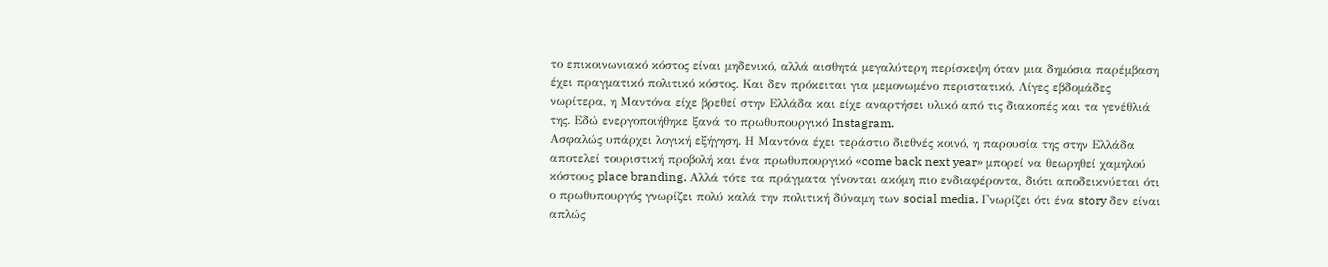το επικοινωνιακό κόστος είναι μηδενικό, αλλά αισθητά μεγαλύτερη περίσκεψη όταν μια δημόσια παρέμβαση έχει πραγματικό πολιτικό κόστος. Και δεν πρόκειται για μεμονωμένο περιστατικό. Λίγες εβδομάδες νωρίτερα, η Μαντόνα είχε βρεθεί στην Ελλάδα και είχε αναρτήσει υλικό από τις διακοπές και τα γενέθλιά της. Εδώ ενεργοποιήθηκε ξανά το πρωθυπουργικό Instagram.
Ασφαλώς υπάρχει λογική εξήγηση. Η Μαντόνα έχει τεράστιο διεθνές κοινό, η παρουσία της στην Ελλάδα αποτελεί τουριστική προβολή και ένα πρωθυπουργικό «come back next year» μπορεί να θεωρηθεί χαμηλού κόστους place branding. Αλλά τότε τα πράγματα γίνονται ακόμη πιο ενδιαφέροντα, διότι αποδεικνύεται ότι ο πρωθυπουργός γνωρίζει πολύ καλά την πολιτική δύναμη των social media. Γνωρίζει ότι ένα story δεν είναι απλώς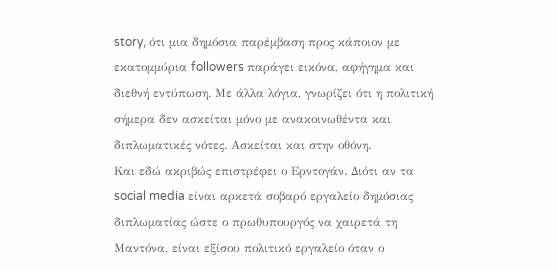story, ότι μια δημόσια παρέμβαση προς κάποιον με εκατομμύρια followers παράγει εικόνα, αφήγημα και διεθνή εντύπωση. Με άλλα λόγια, γνωρίζει ότι η πολιτική σήμερα δεν ασκείται μόνο με ανακοινωθέντα και διπλωματικές νότες. Ασκείται και στην οθόνη.
Και εδώ ακριβώς επιστρέφει ο Ερντογάν. Διότι αν τα social media είναι αρκετά σοβαρό εργαλείο δημόσιας διπλωματίας ώστε ο πρωθυπουργός να χαιρετά τη Μαντόνα, είναι εξίσου πολιτικό εργαλείο όταν ο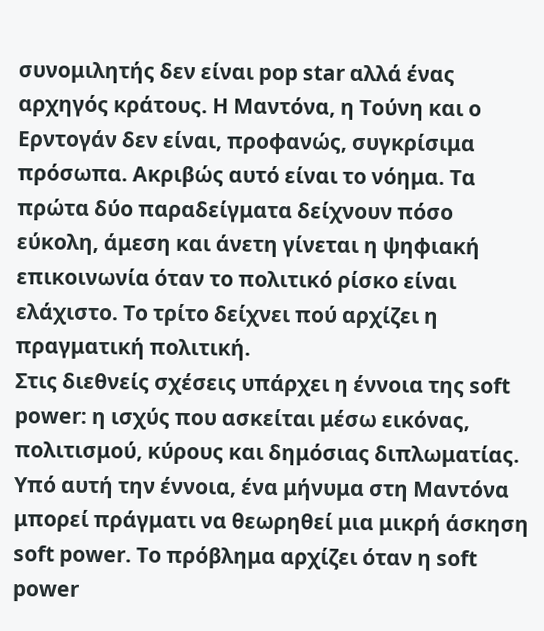συνομιλητής δεν είναι pop star αλλά ένας αρχηγός κράτους. Η Μαντόνα, η Τούνη και ο Ερντογάν δεν είναι, προφανώς, συγκρίσιμα πρόσωπα. Ακριβώς αυτό είναι το νόημα. Τα πρώτα δύο παραδείγματα δείχνουν πόσο εύκολη, άμεση και άνετη γίνεται η ψηφιακή επικοινωνία όταν το πολιτικό ρίσκο είναι ελάχιστο. Το τρίτο δείχνει πού αρχίζει η πραγματική πολιτική.
Στις διεθνείς σχέσεις υπάρχει η έννοια της soft power: η ισχύς που ασκείται μέσω εικόνας, πολιτισμού, κύρους και δημόσιας διπλωματίας. Υπό αυτή την έννοια, ένα μήνυμα στη Μαντόνα μπορεί πράγματι να θεωρηθεί μια μικρή άσκηση soft power. Το πρόβλημα αρχίζει όταν η soft power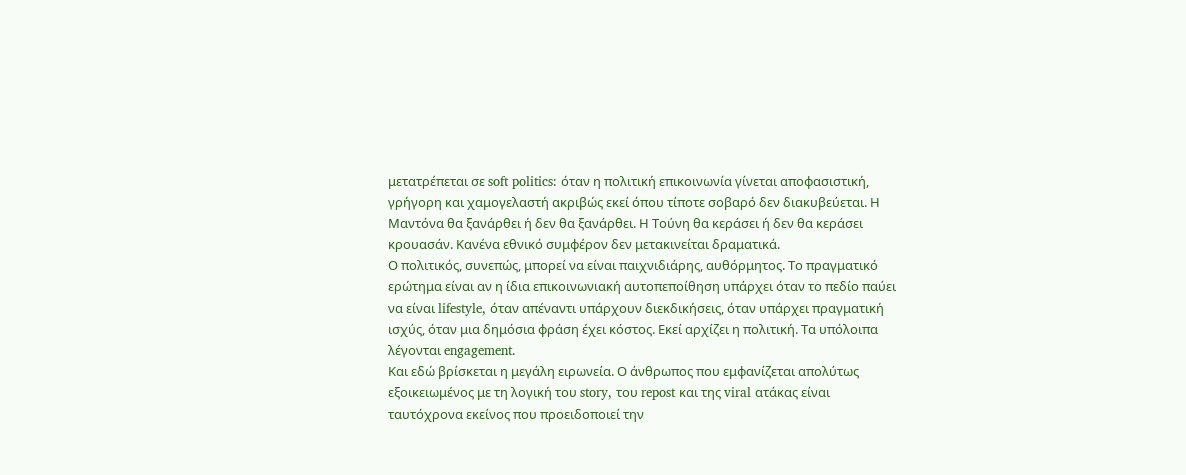μετατρέπεται σε soft politics: όταν η πολιτική επικοινωνία γίνεται αποφασιστική, γρήγορη και χαμογελαστή ακριβώς εκεί όπου τίποτε σοβαρό δεν διακυβεύεται. Η Μαντόνα θα ξανάρθει ή δεν θα ξανάρθει. Η Τούνη θα κεράσει ή δεν θα κεράσει κρουασάν. Κανένα εθνικό συμφέρον δεν μετακινείται δραματικά.
Ο πολιτικός, συνεπώς, μπορεί να είναι παιχνιδιάρης, αυθόρμητος. Το πραγματικό ερώτημα είναι αν η ίδια επικοινωνιακή αυτοπεποίθηση υπάρχει όταν το πεδίο παύει να είναι lifestyle, όταν απέναντι υπάρχουν διεκδικήσεις, όταν υπάρχει πραγματική ισχύς, όταν μια δημόσια φράση έχει κόστος. Εκεί αρχίζει η πολιτική. Τα υπόλοιπα λέγονται engagement.
Και εδώ βρίσκεται η μεγάλη ειρωνεία. Ο άνθρωπος που εμφανίζεται απολύτως εξοικειωμένος με τη λογική του story, του repost και της viral ατάκας είναι ταυτόχρονα εκείνος που προειδοποιεί την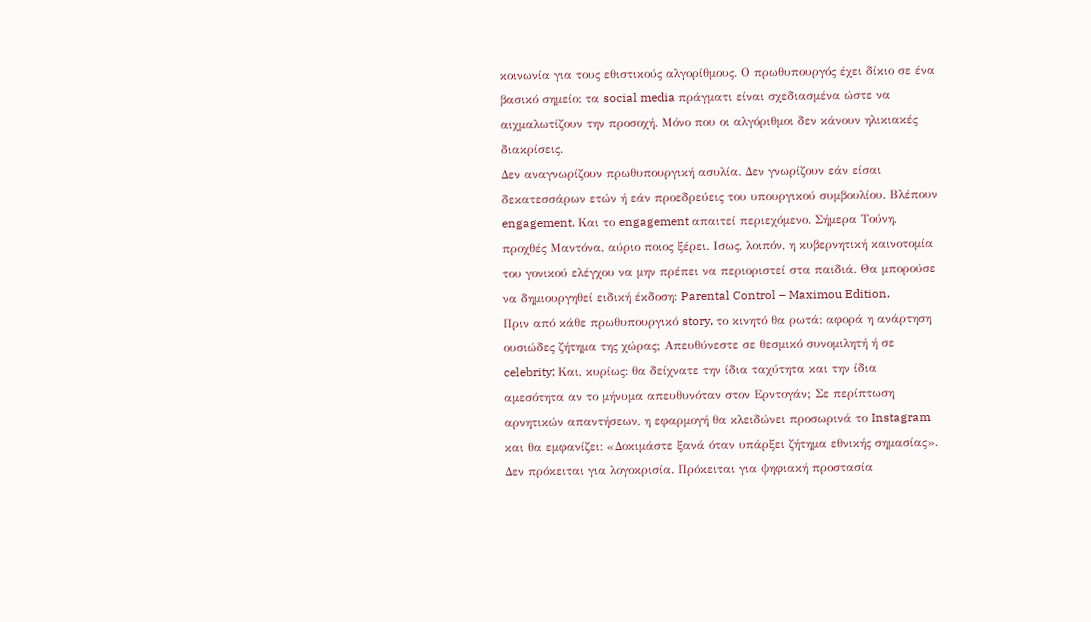κοινωνία για τους εθιστικούς αλγορίθμους. Ο πρωθυπουργός έχει δίκιο σε ένα βασικό σημείο: τα social media πράγματι είναι σχεδιασμένα ώστε να αιχμαλωτίζουν την προσοχή. Μόνο που οι αλγόριθμοι δεν κάνουν ηλικιακές διακρίσεις.
Δεν αναγνωρίζουν πρωθυπουργική ασυλία. Δεν γνωρίζουν εάν είσαι δεκατεσσάρων ετών ή εάν προεδρεύεις του υπουργικού συμβουλίου. Βλέπουν engagement. Και το engagement απαιτεί περιεχόμενο. Σήμερα Τούνη, προχθές Μαντόνα, αύριο ποιος ξέρει. Ισως, λοιπόν, η κυβερνητική καινοτομία του γονικού ελέγχου να μην πρέπει να περιοριστεί στα παιδιά. Θα μπορούσε να δημιουργηθεί ειδική έκδοση: Parental Control – Maximou Edition.
Πριν από κάθε πρωθυπουργικό story, το κινητό θα ρωτά: αφορά η ανάρτηση ουσιώδες ζήτημα της χώρας; Απευθύνεστε σε θεσμικό συνομιλητή ή σε celebrity; Και, κυρίως: θα δείχνατε την ίδια ταχύτητα και την ίδια αμεσότητα αν το μήνυμα απευθυνόταν στον Ερντογάν; Σε περίπτωση αρνητικών απαντήσεων, η εφαρμογή θα κλειδώνει προσωρινά το Instagram και θα εμφανίζει: «Δοκιμάστε ξανά όταν υπάρξει ζήτημα εθνικής σημασίας». Δεν πρόκειται για λογοκρισία. Πρόκειται για ψηφιακή προστασία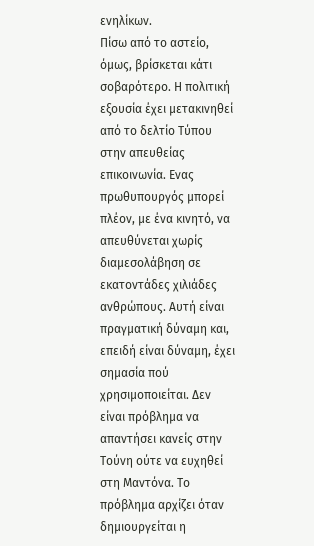ενηλίκων.
Πίσω από το αστείο, όμως, βρίσκεται κάτι σοβαρότερο. Η πολιτική εξουσία έχει μετακινηθεί από το δελτίο Τύπου στην απευθείας επικοινωνία. Ενας πρωθυπουργός μπορεί πλέον, με ένα κινητό, να απευθύνεται χωρίς διαμεσολάβηση σε εκατοντάδες χιλιάδες ανθρώπους. Αυτή είναι πραγματική δύναμη και, επειδή είναι δύναμη, έχει σημασία πού χρησιμοποιείται. Δεν είναι πρόβλημα να απαντήσει κανείς στην Τούνη ούτε να ευχηθεί στη Μαντόνα. Το πρόβλημα αρχίζει όταν δημιουργείται η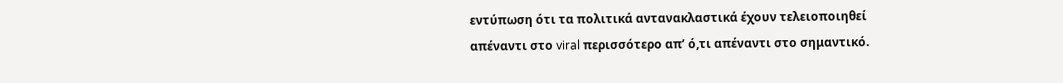εντύπωση ότι τα πολιτικά αντανακλαστικά έχουν τελειοποιηθεί απέναντι στο viral περισσότερο απ’ ό,τι απέναντι στο σημαντικό.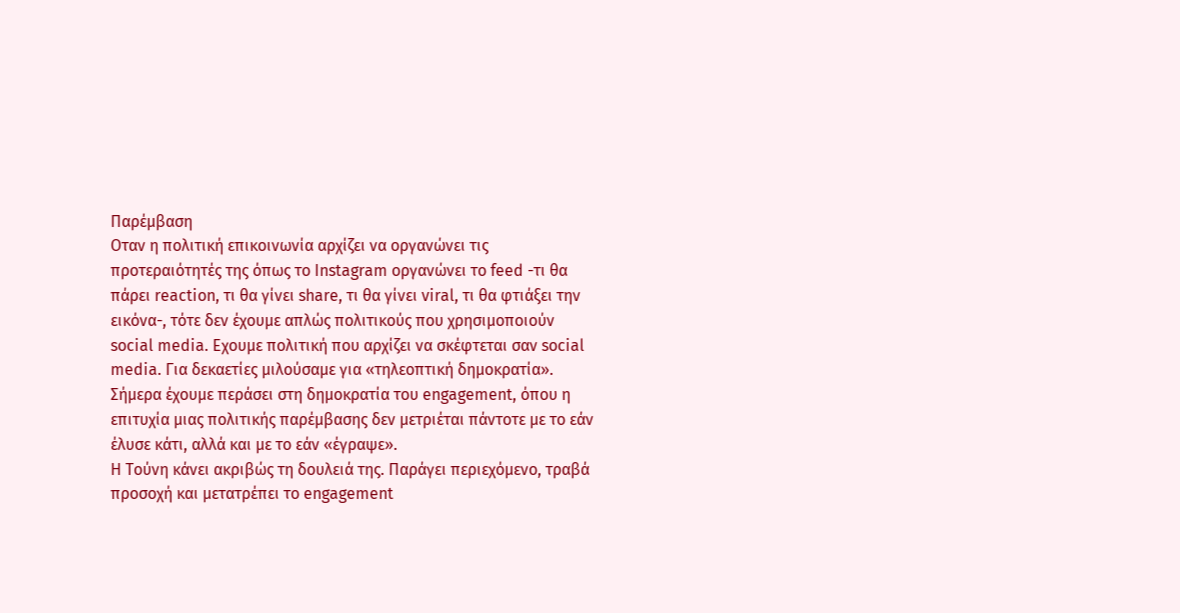Παρέμβαση
Οταν η πολιτική επικοινωνία αρχίζει να οργανώνει τις προτεραιότητές της όπως το Instagram οργανώνει το feed -τι θα πάρει reaction, τι θα γίνει share, τι θα γίνει viral, τι θα φτιάξει την εικόνα-, τότε δεν έχουμε απλώς πολιτικούς που χρησιμοποιούν social media. Εχουμε πολιτική που αρχίζει να σκέφτεται σαν social media. Για δεκαετίες μιλούσαμε για «τηλεοπτική δημοκρατία». Σήμερα έχουμε περάσει στη δημοκρατία του engagement, όπου η επιτυχία μιας πολιτικής παρέμβασης δεν μετριέται πάντοτε με το εάν έλυσε κάτι, αλλά και με το εάν «έγραψε».
Η Τούνη κάνει ακριβώς τη δουλειά της. Παράγει περιεχόμενο, τραβά προσοχή και μετατρέπει το engagement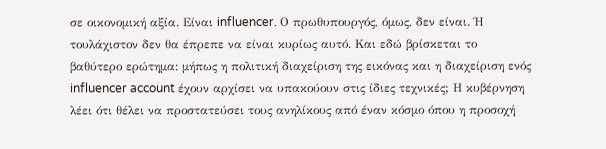σε οικονομική αξία. Είναι influencer. Ο πρωθυπουργός, όμως, δεν είναι. Ή τουλάχιστον δεν θα έπρεπε να είναι κυρίως αυτό. Και εδώ βρίσκεται το βαθύτερο ερώτημα: μήπως η πολιτική διαχείριση της εικόνας και η διαχείριση ενός influencer account έχουν αρχίσει να υπακούουν στις ίδιες τεχνικές; Η κυβέρνηση λέει ότι θέλει να προστατεύσει τους ανηλίκους από έναν κόσμο όπου η προσοχή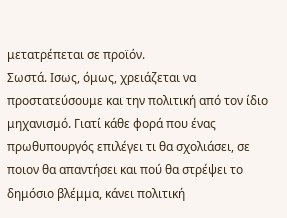μετατρέπεται σε προϊόν.
Σωστά. Ισως, όμως, χρειάζεται να προστατεύσουμε και την πολιτική από τον ίδιο μηχανισμό. Γιατί κάθε φορά που ένας πρωθυπουργός επιλέγει τι θα σχολιάσει, σε ποιον θα απαντήσει και πού θα στρέψει το δημόσιο βλέμμα, κάνει πολιτική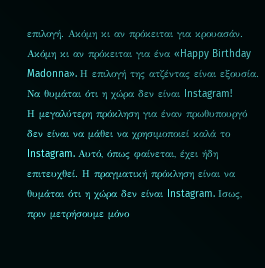επιλογή. Ακόμη κι αν πρόκειται για κρουασάν. Ακόμη κι αν πρόκειται για ένα «Happy Birthday Madonna». Η επιλογή της ατζέντας είναι εξουσία.
Να θυμάται ότι η χώρα δεν είναι Instagram!
Η μεγαλύτερη πρόκληση για έναν πρωθυπουργό δεν είναι να μάθει να χρησιμοποιεί καλά το Instagram. Αυτό, όπως φαίνεται, έχει ήδη επιτευχθεί. Η πραγματική πρόκληση είναι να θυμάται ότι η χώρα δεν είναι Instagram. Ισως, πριν μετρήσουμε μόνο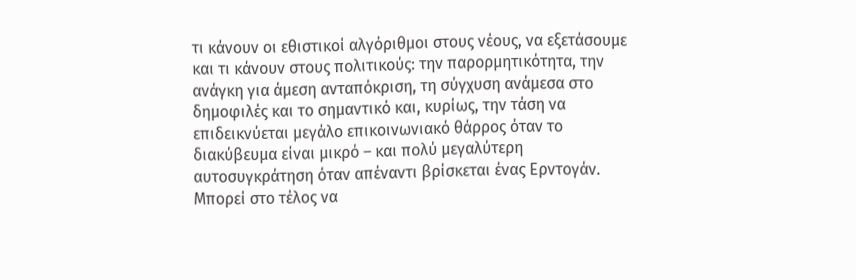τι κάνουν οι εθιστικοί αλγόριθμοι στους νέους, να εξετάσουμε και τι κάνουν στους πολιτικούς: την παρορμητικότητα, την ανάγκη για άμεση ανταπόκριση, τη σύγχυση ανάμεσα στο δημοφιλές και το σημαντικό και, κυρίως, την τάση να επιδεικνύεται μεγάλο επικοινωνιακό θάρρος όταν το διακύβευμα είναι μικρό – και πολύ μεγαλύτερη αυτοσυγκράτηση όταν απέναντι βρίσκεται ένας Ερντογάν.
Μπορεί στο τέλος να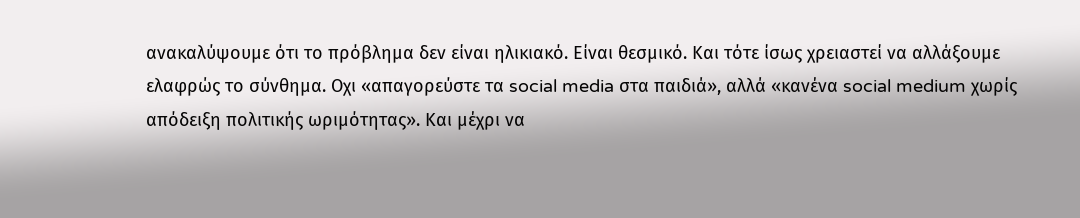ανακαλύψουμε ότι το πρόβλημα δεν είναι ηλικιακό. Είναι θεσμικό. Και τότε ίσως χρειαστεί να αλλάξουμε ελαφρώς το σύνθημα. Οχι «απαγορεύστε τα social media στα παιδιά», αλλά «κανένα social medium χωρίς απόδειξη πολιτικής ωριμότητας». Και μέχρι να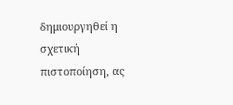δημιουργηθεί η σχετική πιστοποίηση, ας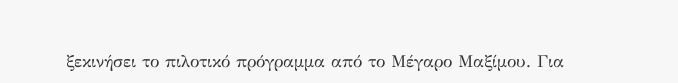ξεκινήσει το πιλοτικό πρόγραμμα από το Μέγαρο Μαξίμου. Για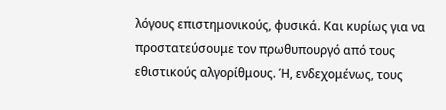λόγους επιστημονικούς, φυσικά. Και κυρίως για να προστατεύσουμε τον πρωθυπουργό από τους εθιστικούς αλγορίθμους. Ή, ενδεχομένως, τους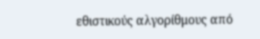εθιστικούς αλγορίθμους από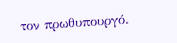τον πρωθυπουργό.